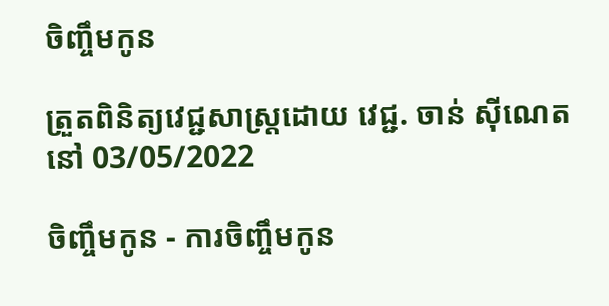ចិញ្ចឹមកូន

ត្រួតពិនិត្យវេជ្ជសាស្ត្រដោយ វេជ្ជ. ចាន់ ស៊ីណេត នៅ 03/05/2022

ចិញ្ចឹមកូន - ការចិញ្ចឹមកូន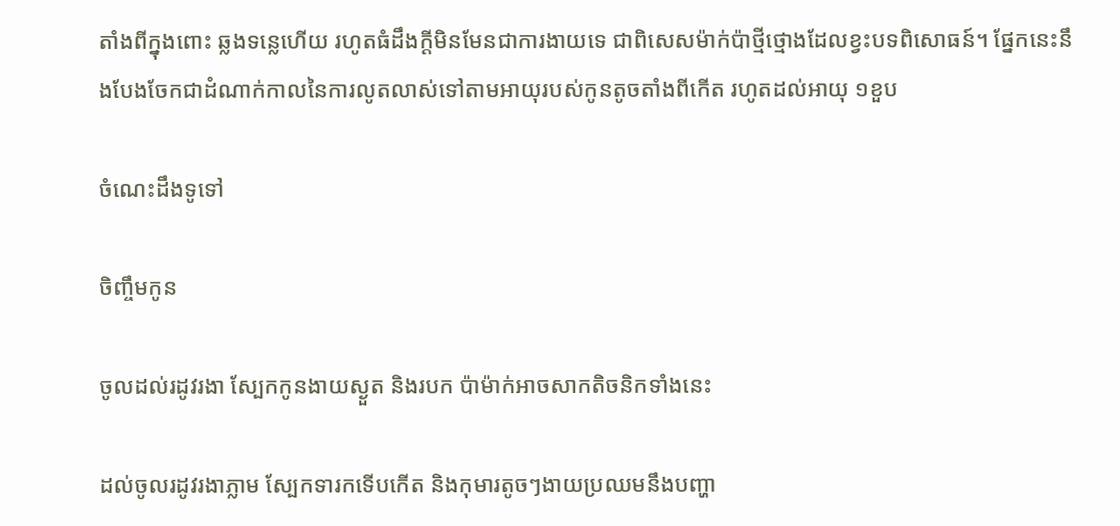តាំងពីក្នុងពោះ ឆ្លងទន្លេហើយ រហូតធំដឹងក្ដីមិនមែនជាការងាយទេ ជាពិសេសម៉ាក់ប៉ាថ្មីថ្មោងដែលខ្វះបទពិសោធន៍។ ផ្នែកនេះនឹងបែងចែកជាដំណាក់កាលនៃការលូតលាស់ទៅតាមអាយុរបស់កូនតូចតាំងពីកើត រហូតដល់អាយុ ១ខួប

ចំណេះដឹងទូទៅ

ចិញ្ចឹមកូន

ចូលដល់រដូវរងា ស្បែកកូនងាយស្ងួត និងរបក ប៉ាម៉ាក់អាចសាកតិចនិកទាំងនេះ

ដល់ចូលរដូវរងាភ្លាម ស្បែកទារកទើបកើត និងកុមារតូចៗងាយប្រឈមនឹងបញ្ហា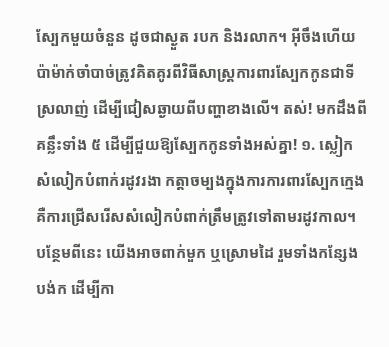ស្បែកមួយចំនួន ដូចជាស្ងួត របក និងរលាក។ អ៊ីចឹងហើយ ប៉ាម៉ាក់ចាំបាច់ត្រូវគិតគូរពីវិធីសាស្រ្តការពារស្បែកកូនជាទីស្រលាញ់ ដើម្បីជៀសឆ្ងាយពីបញ្ហាខាងលើ។ តស់! មកដឹងពីគន្លឹះទាំង ៥ ដើម្បីជួយឱ្យស្បែកកូនទាំងអស់គ្នា! ១. ស្លៀកសំលៀកបំពាក់រដូវរងា កត្តាចម្បងក្នុងការការពារស្បែកក្មេង គឺការជ្រើសរើសសំលៀកបំពាក់ត្រឹមត្រូវទៅតាមរដូវកាល។ បន្ថែមពីនេះ យើងអាចពាក់មួក ឬស្រោមដៃ រួមទាំងកន្សែងបង់ក ដើម្បីកា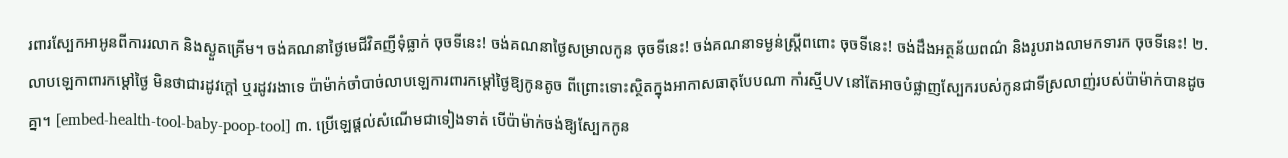រពារស្បែកអាអូនពីការរលាក និងស្ងួតគ្រើម។ ចង់គណនាថ្ងៃមេជីវិតញីទុំធ្លាក់ ចុចទីនេះ! ចង់គណនាថ្ងៃសម្រាលកូន ចុចទីនេះ! ចង់គណនាទម្ងន់ស្រ្តីពពោះ ចុចទីនេះ! ចង់ដឹងអត្ថន័យពណ៌ និងរូបរាងលាមកទារក ចុចទីនេះ! ២. លាបឡេកាពារកម្តៅថ្ងៃ មិនថាជារដូវក្តៅ ឬរដូវរងាទេ ប៉ាម៉ាក់ចាំបាច់លាបឡេការពារកម្តៅថ្ងៃឱ្យកូនតូច ពីព្រោះទោះស្ថិតក្នុងអាកាសធាតុបែបណា កាំរស្មីUV នៅតែអាចបំផ្លាញស្បែករបស់កូនជាទីស្រលាញ់របស់ប៉ាម៉ាក់បានដូចគ្នា។ [embed-health-tool-baby-poop-tool] ៣. ប្រើឡេផ្តល់សំណើមជាទៀងទាត់ បើប៉ាម៉ាក់ចង់ឱ្យស្បែកកូន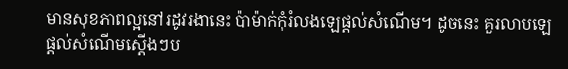មានសុខភាពល្អនៅរដូវរងានេះ ប៉ាម៉ាក់កុំរំលងឡេផ្តល់សំណើម។ ដូចនេះ គួរលាបឡេផ្តល់សំណើមស្តើងៗប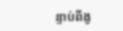ន្ទាប់ពីងូ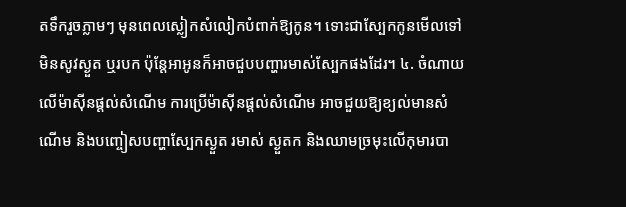តទឹករួចភ្លាមៗ មុនពេលស្លៀកសំលៀកបំពាក់ឱ្យកូន។ ទោះជាស្បែកកូនមើលទៅមិនសូវស្ងួត ឬរបក ប៉ុន្តែអាអូនក៏អាចជួបបញ្ហារមាស់ស្បែកផងដែរ។ ៤. ចំណាយលើម៉ាស៊ីនផ្តល់សំណើម ការប្រើម៉ាស៊ីនផ្តល់សំណើម អាចជួយឱ្យខ្យល់មានសំណើម និងបញ្ចៀសបញ្ហាស្បែកស្ងួត រមាស់ ស្ងួតក និងឈាមច្រមុះលើកុមារបា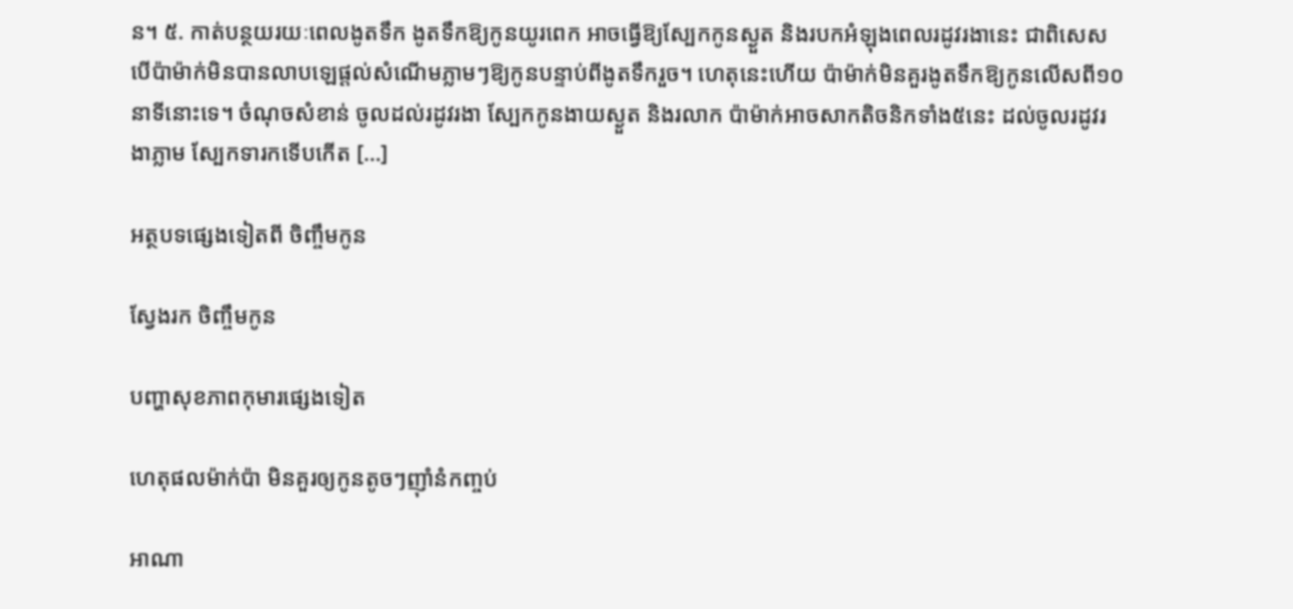ន។ ៥. កាត់បន្ថយរយៈពេលងូតទឹក ងូតទឹកឱ្យកូនយូរពេក អាចធ្វើឱ្យស្បែកកូនស្ងួត និងរបកអំឡុងពេលរដូវរងានេះ ជាពិសេស បើប៉ាម៉ាក់មិនបានលាបឡេផ្តល់សំណើមភ្លាមៗឱ្យកូនបន្ទាប់ពីងូតទឹករួច។ ហេតុនេះហើយ ប៉ាម៉ាក់មិនគួរងូតទឹកឱ្យកូនលើសពី១០នាទីនោះទេ។ ចំណុចសំខាន់ ចូលដល់រដូវរងា ស្បែកកូនងាយស្ងួត និងរលាក ប៉ាម៉ាក់អាចសាកតិចនិកទាំង៥នេះ ដល់ចូលរដូវរងាភ្លាម ស្បែកទារកទើបកើត […]

អត្ថបទផ្សេងទៀតពី ចិញ្ចឹមកូន

ស្វែងរក ចិញ្ចឹមកូន

បញ្ហាសុខភាពកុមារផ្សេងទៀត

ហេតុផលម៉ាក់ប៉ា មិនគួរឲ្យកូនតូចៗញ៉ាំនំកញ្ចប់

អាណា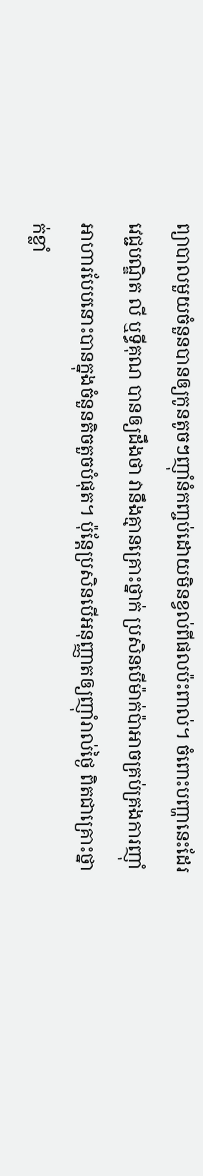ព្យាបាលមួយចំនួនបានឲ្យកូនតូចៗញ៉ាំនំកញ្ចប់ដោយមិនខ្វល់ពីផលប៉ះពាល់។ ចំពោះបញ្ហានេះដែរវេជ្ជបណ្ឌិត លី ឬទ្ធីគុណ បានឲ្យដឹងថា វានឹងគ្មានគ្រោះថ្នាក់ ប្រសិនបើម៉ាក់ប៉ាអាចគ្រប់គ្រងការញ៉ាំអាហារបែបនោះបានក្នុងចំនួនតិចតួចបំផុត។ ប៉ុន្តែប្រសិនបើអនុញ្ញាតឲ្យញ៉ាំរាល់ថ្ងៃ ពិតជាគ្រោះថ្នាក់ខ្លាំ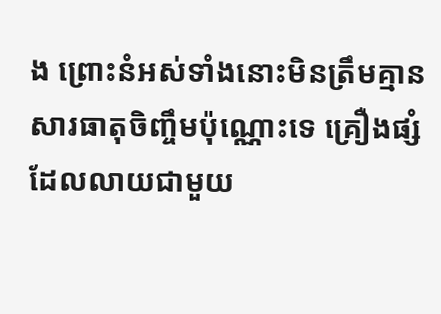ង ព្រោះនំអស់ទាំងនោះមិនត្រឹមគ្មានសារធាតុចិញ្ចឹមប៉ុណ្ណោះទេ គ្រឿងផ្សំដែលលាយជាមួយ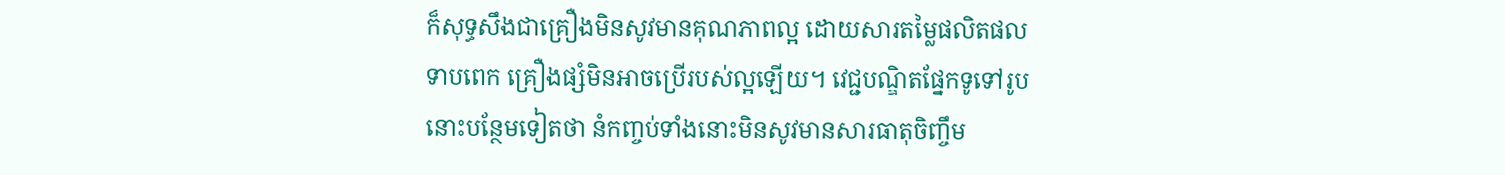ក៏សុទ្ធសឹងជាគ្រឿងមិនសូវមានគុណភាពល្អ ដោយសារតម្លៃផលិតផលទាបពេក គ្រឿងផ្សំមិនអាចប្រើរបស់ល្អឡើយ។ វេជ្ជបណ្ឌិតផ្នែកទូទៅរូបនោះបន្ថែមទៀតថា នំកញ្ចប់ទាំងនោះមិនសូវមានសារធាតុចិញ្ចឹម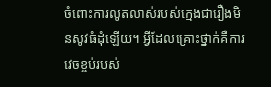ចំពោះការលូតលាស់របស់ក្មេងជារឿងមិនសូវធំដុំឡើយ។ អ្វីដែលគ្រោះថ្នាក់គឺការវេចខ្ចប់របស់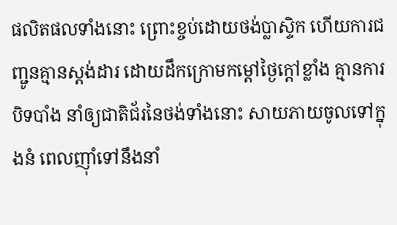ផលិតផលទាំងនោះ ព្រោះខ្ចប់ដោយថង់ប្លាស្ទិក ហើយការជញ្ជូនគ្មានស្តង់ដារ ដោយដឹកក្រោមកម្ដៅថ្ងៃក្ដៅខ្លាំង គ្មានការបិទបាំង នាំឲ្យជាតិជ័រនៃថង់ទាំងនោះ សាយភាយចូលទៅក្នុងនំ ពេលញ៉ាំទៅនឹងនាំ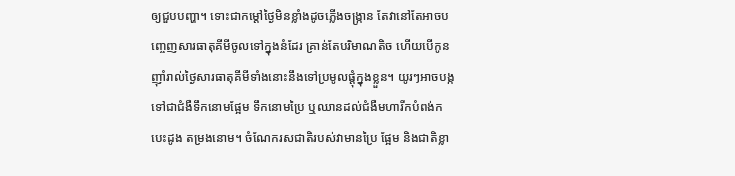ឲ្យជួបបញ្ហា។ ទោះជាកម្ដៅថ្ងៃមិនខ្លាំងដូចភ្លើងចង្ក្រាន តែវានៅតែអាចបញ្ចេញសារធាតុគីមីចូលទៅក្នុងនំដែរ គ្រាន់តែបរិមាណតិច ហើយបើកូនញ៉ាំរាល់ថ្ងៃសារធាតុគីមីទាំងនោះនឹងទៅប្រមូលផ្ដុំក្នុងខ្លួន។ យូរៗអាចបង្កទៅជាជំងឺទឹកនោមផ្អែម ទឹកនោមប្រៃ ឬឈានដល់ជំងឺមហារីកបំពង់ក  បេះដូង តម្រងនោម។ ចំណែករសជាតិរបស់វាមានប្រៃ ផ្អែម និងជាតិខ្លា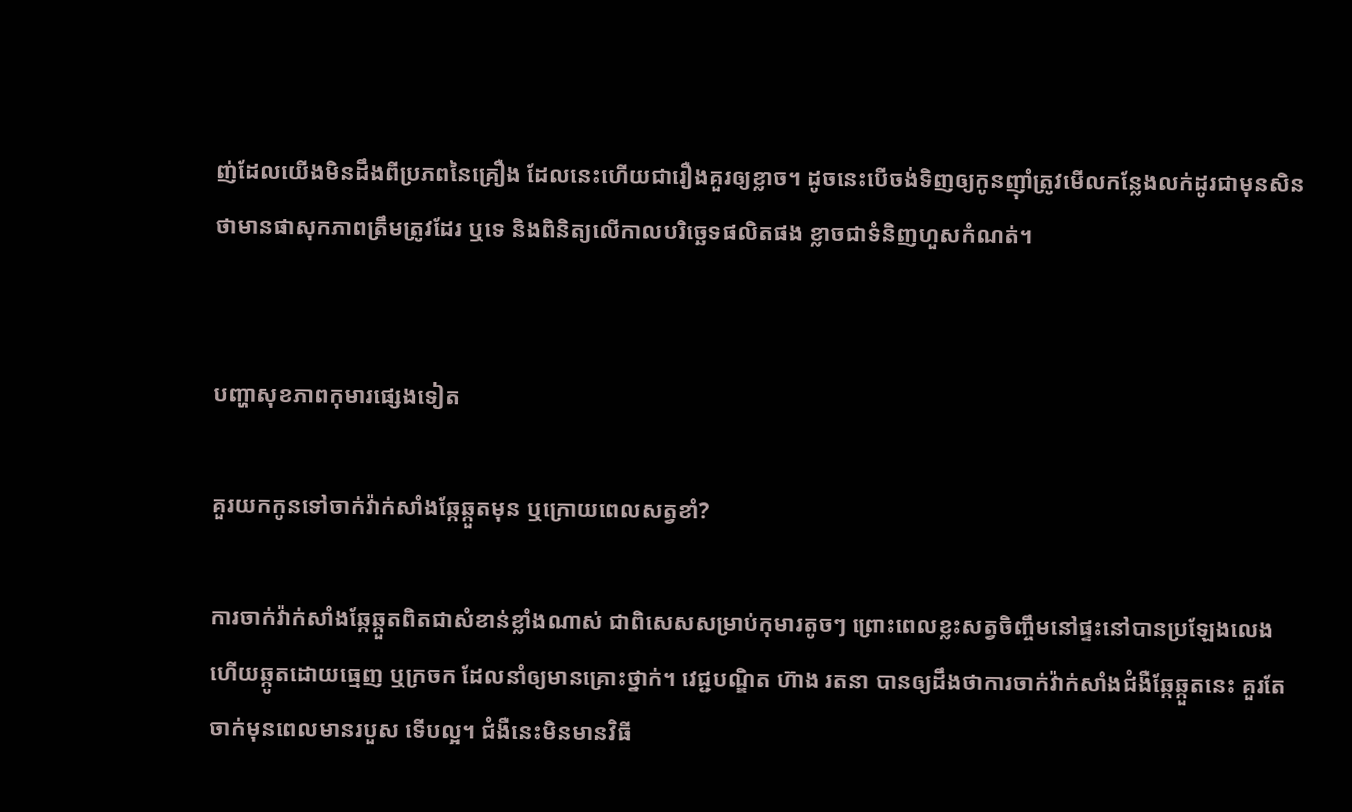ញ់ដែលយើងមិនដឹងពីប្រភពនៃគ្រឿង ដែលនេះហើយជារឿងគួរឲ្យខ្លាច។ ដូចនេះបើចង់ទិញឲ្យកូនញ៉ាំត្រូវមើលកន្លែងលក់ដូរជាមុនសិន ថាមានផាសុកភាពត្រឹមត្រូវដែរ ឬទេ និងពិនិត្យលើកាលបរិច្ឆេទផលិតផង ខ្លាចជាទំនិញហួសកំណត់។


បញ្ហាសុខភាពកុមារផ្សេងទៀត

គួរយកកូនទៅចាក់វ៉ាក់សាំងឆ្កែឆ្កួតមុន ឬក្រោយពេលសត្វខាំ?

ការចាក់វ៉ាក់សាំងឆ្កែឆ្កួតពិតជាសំខាន់ខ្លាំងណាស់ ជាពិសេសសម្រាប់កុមារតូចៗ ព្រោះពេលខ្លះសត្វចិញ្ចឹមនៅផ្ទះនៅបានប្រឡែងលេង ហើយឆ្កូតដោយធ្មេញ ឬក្រចក ដែលនាំឲ្យមានគ្រោះថ្នាក់។ វេជ្ជបណ្ឌិត ហ៊ាង រតនា បានឲ្យដឹងថាការចាក់វ៉ាក់សាំងជំងឺឆ្កែឆ្កួតនេះ គួរតែចាក់មុនពេលមានរបួស ទើបល្អ។ ជំងឺនេះមិនមានវិធី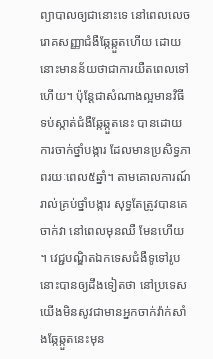ព្យាបាលឲ្យជានោះទេ នៅពេលលេចរោគសញ្ញាជំងឺឆ្កែឆ្កួតហើយ ដោយនោះមានន័យថាជាការយឺតពេលទៅហើយ។ ប៉ុន្តែជាសំណាងល្អមានវិធីទប់ស្កាត់ជំងឺឆ្កែឆ្កួតនេះ បានដោយការចាក់ថ្នាំបង្ការ ដែលមានប្រសិទ្ធភាពរយៈពេល៥ឆ្នាំ។ តាមគោលការណ៍ រាល់គ្រប់ថ្នាំបង្ការ សុទ្ធតែត្រូវបានគេចាក់វា នៅពេលមុនឈឺ មែនហើយ។ វេជ្ជបណ្ឌិតឯកទេសជំងឺទូទៅរូបនោះបានឲ្យដឹងទៀតថា នៅប្រទេសយើងមិនសូវជាមានអ្នកចាក់វ៉ាក់សាំងឆ្កែឆ្កួតនេះមុន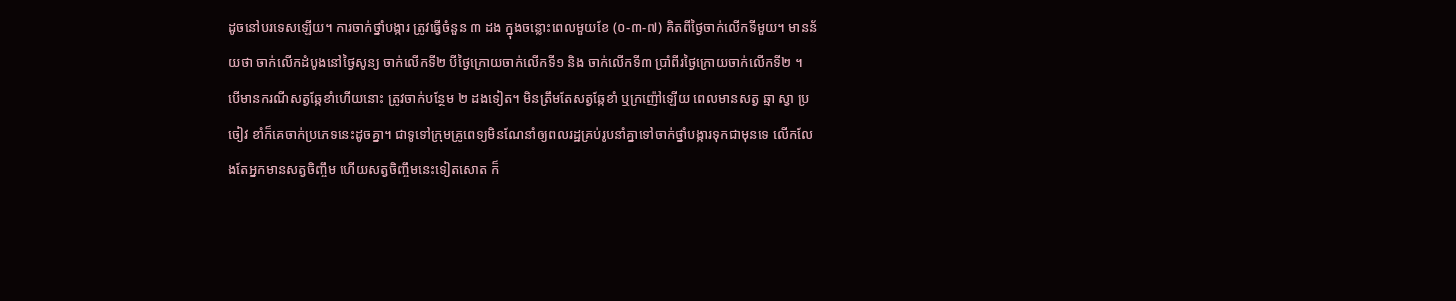ដូចនៅបរទេសឡើយ។ ការចាក់ថ្នាំបង្ការ ត្រូវធ្វើចំនួន ៣ ដង ក្នុងចន្លោះពេលមួយខែ (០-៣-៧) គិតពីថ្ងៃចាក់លើកទីមួយ។ មានន័យថា ចាក់លើកដំបូងនៅថ្ងៃសូន្យ ចាក់លើកទី២ បីថ្ងៃក្រោយចាក់លើកទី១ និង ចាក់លើកទី៣ ប្រាំពីរថ្ងៃក្រោយចាក់លើកទី២ ។ បើមានករណីសត្វឆ្កែខាំហើយនោះ ត្រូវចាក់បន្ថែម ២ ដងទៀត។ មិនត្រឹមតែសត្វឆ្កែខាំ ឬក្រញ៉ៅឡើយ ពេលមានសត្វ ឆ្មា ស្វា ប្រចៀវ ខាំក៏គេចាក់ប្រភេទនេះដូចគ្នា។ ជាទូទៅក្រុមគ្រូពេទ្យមិនណែនាំឲ្យពលរដ្ឋគ្រប់រូបនាំគ្នាទៅចាក់ថ្នាំបង្ការទុកជាមុនទេ លើកលែងតែអ្នកមានសត្វចិញ្ចឹម ហើយសត្វចិញ្ចឹមនេះទៀតសោត ក៏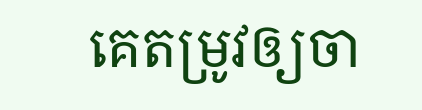គេតម្រូវឲ្យចា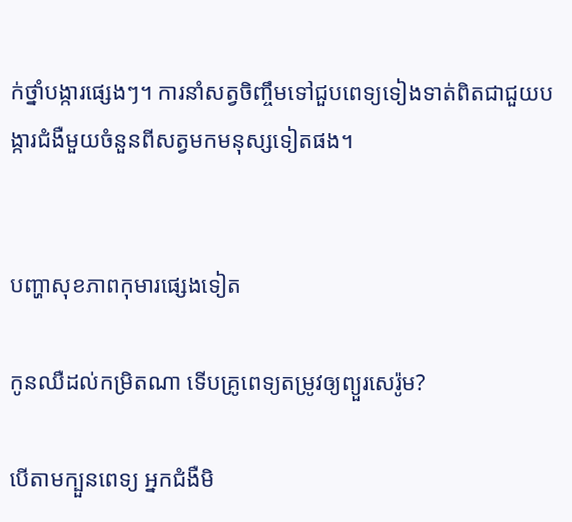ក់ថ្នាំបង្ការផ្សេងៗ។ ការនាំសត្វចិញ្ចឹមទៅជួបពេទ្យទៀងទាត់ពិតជាជួយបង្ការជំងឺមួយចំនួនពីសត្វមកមនុស្សទៀតផង។


បញ្ហាសុខភាពកុមារផ្សេងទៀត

កូនឈឺដល់កម្រិតណា ទើបគ្រូពេទ្យតម្រូវឲ្យព្យួរសេរ៉ូម?

បើតាមក្បួនពេទ្យ អ្នកជំងឺមិ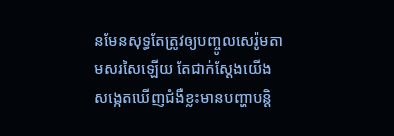នមែនសុទ្ធតែត្រូវឲ្យបញ្ចូលសេរ៉ូមតាមសរសៃឡើយ តែជាក់ស្ដែងយើងសង្កេតឃើញជំងឺខ្លះមានបញ្ហាបន្តិ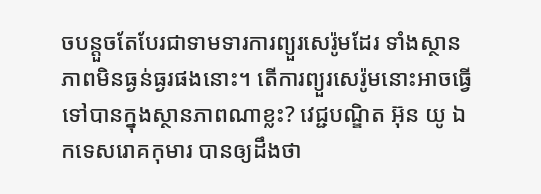ចបន្តួចតែបែរជាទាមទារការព្យួរសេរ៉ូមដែរ ទាំងស្ថានភាពមិនធ្ងន់ធ្ងរផងនោះ។ តើការព្យួរសេរ៉ូមនោះអាចធ្វើទៅបានក្នុងស្ថានភាពណាខ្លះ? វេជ្ជបណ្ឌិត អ៊ុន យូ ឯកទេសរោគកុមារ បានឲ្យដឹងថា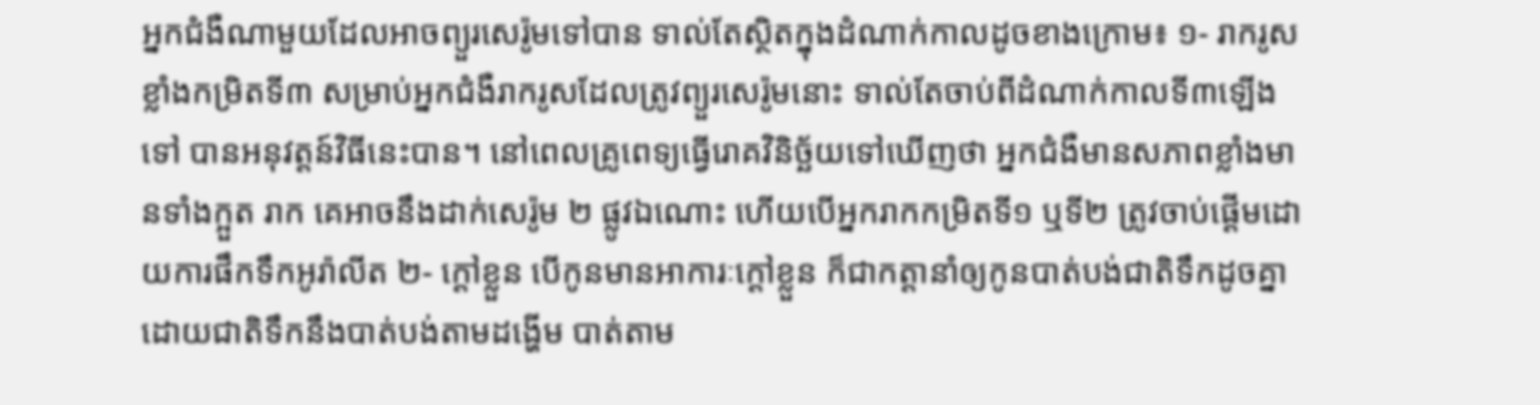អ្នកជំងឺណាមួយដែលអាចព្យួរសេរ៉ូមទៅបាន ទាល់តែស្ថិតក្នុងដំណាក់កាលដូចខាងក្រោម៖ ១- រាករូសខ្លាំងកម្រិតទី៣ សម្រាប់អ្នកជំងឺរាករូសដែលត្រូវព្យួរសេរ៉ូមនោះ ទាល់តែចាប់ពីដំណាក់កាលទី៣ឡើងទៅ បានអនុវត្តន៍វិធីនេះបាន។ នៅពេលគ្រូពេទ្យធ្វើរោគវិនិច្ឆ័យទៅឃើញថា អ្នកជំងឺមានសភាពខ្លាំងមានទាំងក្អួត រាក គេអាចនឹងដាក់សេរ៉ូម ២ ផ្លូវឯណោះ ហើយបើអ្នករាកកម្រិតទី១ ឬទី២ ត្រូវចាប់ផ្ដើមដោយការផឹកទឹកអូរ៉ាលីត ២- ក្ដៅខ្លួន បើកូនមានអាការៈក្ដៅខ្លួន ក៏ជាកត្តានាំឲ្យកូនបាត់បង់ជាតិទឹកដូចគ្នា ដោយជាតិទឹកនឹងបាត់បង់តាមដង្ហើម បាត់តាម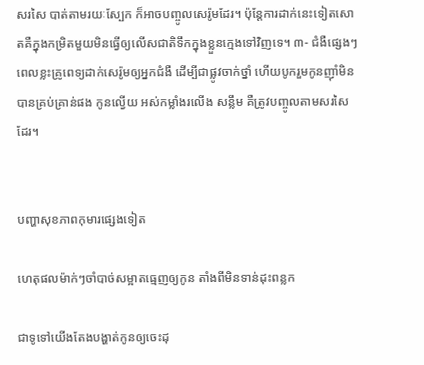សរសៃ បាត់តាមរយៈស្បែក ក៏អាចបញ្ចូលសេរ៉ូមដែរ។ ប៉ុន្តែការដាក់នេះទៀតសោតគឺក្នុងកម្រិតមួយមិនធ្វើឲ្យលើសជាតិទឹកក្នុងខ្លួនក្មេងទៅវិញទេ។ ៣- ជំងឺផ្សេងៗ ពេលខ្លះគ្រូពេទ្យដាក់សេរ៉ូមឲ្យអ្នកជំងឺ ដើម្បីជាផ្លូវចាក់ថ្នាំ ហើយបូករួមកូនញ៉ាំមិនបានគ្រប់គ្រាន់ផង កូនល្វើយ អស់កម្លាំងរលើង សន្លឹម គឺត្រូវបញ្ចូលតាមសរសៃដែរ។


បញ្ហាសុខភាពកុមារផ្សេងទៀត

ហេតុផលម៉ាក់ៗចាំបាច់សម្អាតធ្មេញឲ្យកូន តាំងពីមិនទាន់ដុះពន្លក

ជាទូទៅយើងតែងបង្ហាត់កូនឲ្យចេះដុ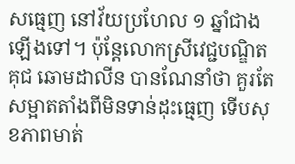សធ្មេញ នៅវ័យប្រហែល ១ ឆ្នាំជាងឡើងទៅ។ ប៉ុន្តែលោកស្រីវេជ្ជបណ្ឌិត គុជ ឆោមដាលីន បានណែនាំថា គួរតែសម្អាតតាំងពីមិនទាន់ដុះធ្មេញ ទើបសុខភាពមាត់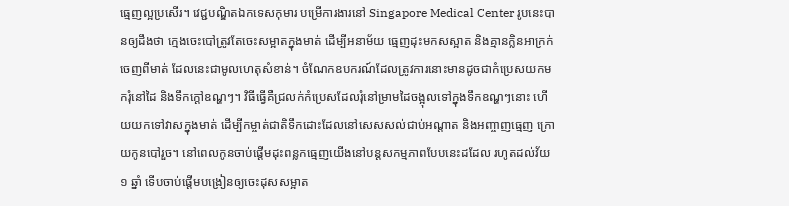ធ្មេញល្អប្រសើរ។ វេជ្ជបណ្ឌិតឯកទេសកុមារ បម្រើការងារនៅ Singapore Medical Center រូបនេះបានឲ្យដឹងថា ក្មេងចេះបៅត្រូវតែចេះសម្អាតក្នុងមាត់ ដើម្បីអនាម័យ ធ្មេញដុះមកសស្អាត និងគ្មានក្លិនអាក្រក់ចេញពីមាត់ ដែលនេះជាមូលហេតុសំខាន់។ ចំណែកឧបករណ៍ដែលត្រូវការនោះមានដូចជាកំប្រេសយកមករុំនៅដៃ និងទឹកក្ដៅឧណ្ហៗ។ វិធីធ្វើគឺជ្រលក់កំប្រេសដែលរុំនៅម្រាមដៃចង្អុលទៅក្នុងទឹកឧណ្ហៗនោះ ហើយយកទៅវាសក្នុងមាត់ ដើម្បីកម្ចាត់ជាតិទឹកដោះដែលនៅសេសសល់ជាប់អណ្ដាត និងអញ្ចាញធ្មេញ ក្រោយកូនបៅរួច។ នៅពេលកូនចាប់ផ្ដើមដុះពន្លកធ្មេញយើងនៅបន្តសកម្មភាពបែបនេះដដែល រហូតដល់វ័យ ១ ឆ្នាំ ទើបចាប់ផ្ដើមបង្រៀនឲ្យចេះដុសសម្អាត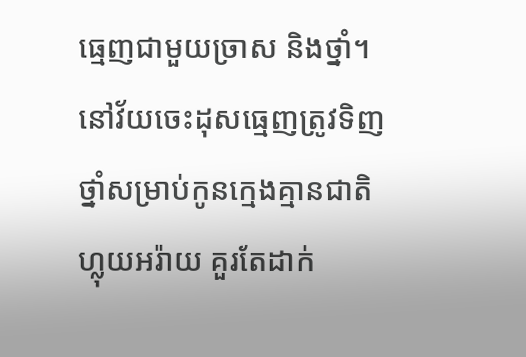ធ្មេញជាមួយច្រាស និងថ្នាំ។ នៅវ័យចេះដុសធ្មេញត្រូវទិញថ្នាំសម្រាប់កូនក្មេងគ្មានជាតិហ្លុយអរ៉ាយ គួរតែដាក់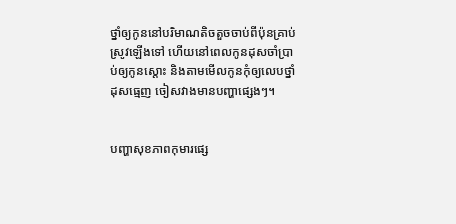ថ្នាំឲ្យកូននៅបរិមាណតិចតួចចាប់ពីប៉ុនគ្រាប់ស្រូវឡើងទៅ ហើយនៅពេលកូនដុសចាំប្រាប់ឲ្យកូនស្ដោះ និងតាមមើលកូនកុំឲ្យលេបថ្នាំដុសធ្មេញ ចៀសវាងមានបញ្ហាផ្សេងៗ។


បញ្ហាសុខភាពកុមារផ្សេ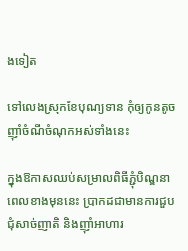ងទៀត

ទៅលេងស្រុកខែបុណ្យទាន កុំឲ្យកូនតូចញ៉ាំចំណីចំណុកអស់ទាំងនេះ

ក្នុងឱកាសឈប់សម្រាលពិធីភ្ជុំបិណ្ឌនាពេលខាងមុននេះ ប្រាកដជាមានការជួបជុំសាច់ញាតិ និងញ៉ាំអាហារ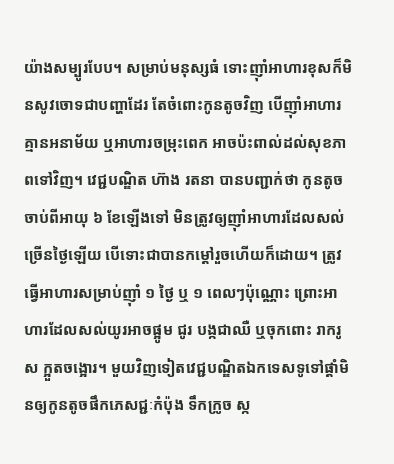យ៉ាងសម្បូរបែប។ សម្រាប់មនុស្សធំ ទោះញ៉ាំអាហារខុសក៏មិនសូវចោទជាបញ្ហាដែរ តែចំពោះកូនតូចវិញ បើញ៉ាំអាហារគ្មានអនាម័យ ឬអាហារចម្រុះពេក អាចប៉ះពាល់ដល់សុខភាពទៅវិញ។ វេជ្ជបណ្ឌិត ហ៊ាង រតនា បានបញ្ជាក់ថា កូនតូចចាប់ពីអាយុ ៦ ខែឡើងទៅ មិនត្រូវឲ្យញ៉ាំអាហារដែលសល់ច្រើនថ្ងៃឡើយ បើទោះជាបានកម្ដៅរួចហើយក៏ដោយ។ ត្រូវធ្វើអាហារសម្រាប់ញ៉ាំ ១ ថ្ងៃ ឬ ១ ពេលៗប៉ុណ្ណោះ ព្រោះអាហារដែលសល់យូរអាចផ្អូម ជូរ បង្កជាឈឺ ឬចុកពោះ រាករូស ក្អួតចង្អោរ។ មួយវិញទៀតវេជ្ជបណ្ឌិតឯកទេសទូទៅផ្ដាំមិនឲ្យកូនតូចផឹកភេសជ្ជៈកំប៉ុង ទឹកក្រូច ស្ក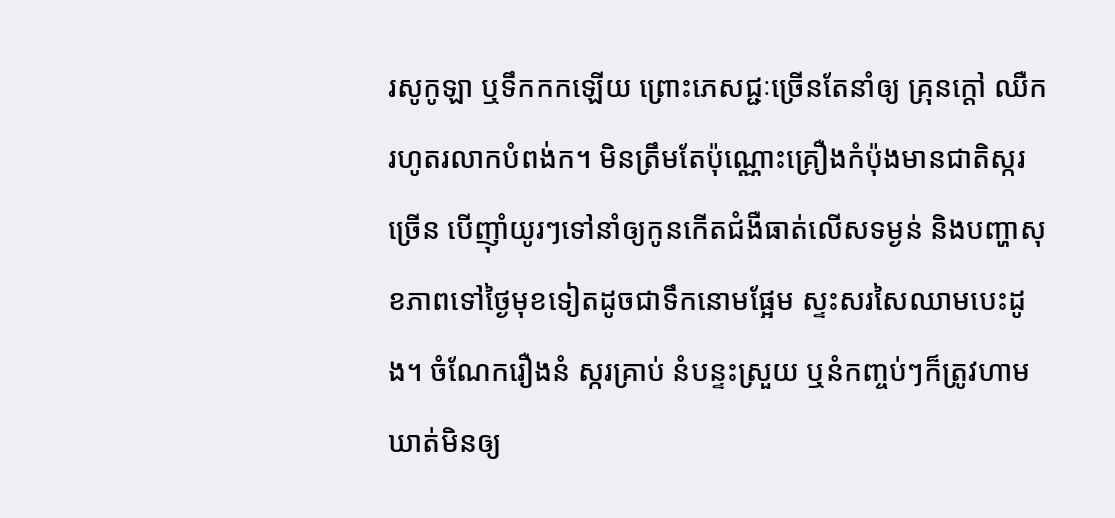រសូកូឡា ឬទឹកកកឡើយ ព្រោះភេសជ្ជៈច្រើនតែនាំឲ្យ គ្រុនក្ដៅ ឈឺក រហូតរលាកបំពង់ក។ មិនត្រឹមតែប៉ុណ្ណោះគ្រឿងកំប៉ុងមានជាតិស្ករច្រើន បើញ៉ាំយូរៗទៅនាំឲ្យកូនកើតជំងឺធាត់លើសទម្ងន់ និងបញ្ហាសុខភាពទៅថ្ងៃមុខទៀតដូចជាទឹកនោមផ្អែម ស្ទះសរសៃឈាមបេះដូង។ ចំណែករឿងនំ ស្ករគ្រាប់ នំបន្ទះស្រួយ ឬនំកញ្ចប់ៗក៏ត្រូវហាមឃាត់មិនឲ្យ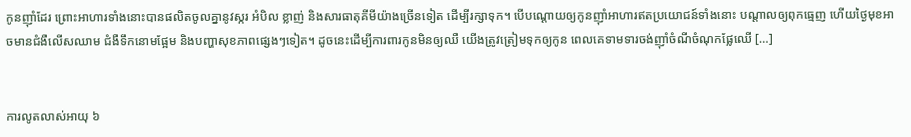កូនញ៉ាំដែរ ព្រោះអាហារទាំងនោះបានផលិតចូលគ្នានូវស្ករ អំបិល ខ្លាញ់ និងសារធាតុគីមីយ៉ាងច្រើនទៀត ដើម្បីរក្សាទុក។ បើបណ្ដោយឲ្យកូនញ៉ាំអាហារឥតប្រយោជន៍ទាំងនោះ បណ្ដាលឲ្យពុកធ្មេញ ហើយថ្ងៃមុខអាចមានជំងឺលើសឈាម ជំងឺទឹកនោមផ្អែម និងបញ្ហាសុខភាពផ្សេងៗទៀត។ ដូចនេះដើម្បីការពារកូនមិនឲ្យឈឺ យើងត្រូវត្រៀមទុកឲ្យកូន ពេលគេទាមទារចង់ញ៉ាំចំណីចំណុកផ្លែឈើ […]


ការលូតលាស់អាយុ ៦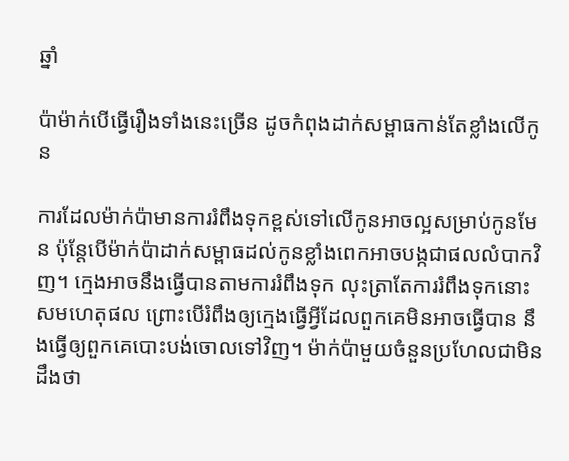ឆ្នាំ

ប៉ាម៉ាក់បើធ្វើរឿងទាំងនេះច្រើន ដូចកំពុងដាក់សម្ពាធកាន់តែខ្លាំងលើកូន

ការដែលម៉ាក់ប៉ាមានការរំពឹងទុកខ្ពស់ទៅលើកូនអាចល្អសម្រាប់កូនមែន ប៉ុន្តែបើម៉ាក់ប៉ាដាក់សម្ពាធដល់កូនខ្លាំងពេកអាចបង្កជាផលលំបាកវិញ។ ក្មេងអាចនឹងធ្វើបានតាមការរំពឹងទុក លុះត្រាតែការរំពឹងទុកនោះសមហេតុផល ព្រោះបើរំពឹងឲ្យក្មេងធ្វើអ្វីដែលពួកគេមិនអាចធ្វើបាន នឹងធ្វើឲ្យពួកគេបោះបង់ចោលទៅវិញ។ ម៉ាក់ប៉ាមួយចំនួនប្រហែលជាមិនដឹងថា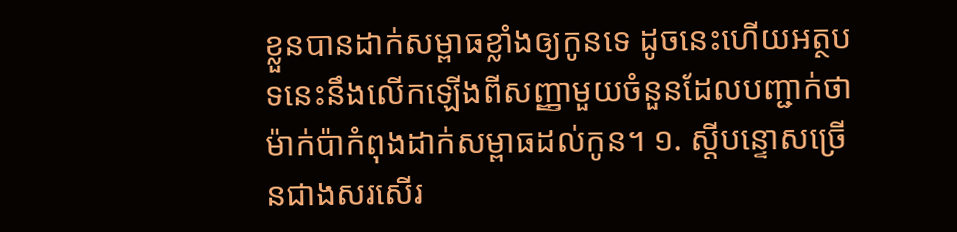ខ្លួនបានដាក់សម្ពាធខ្លាំងឲ្យកូនទេ ដូចនេះហើយអត្ថបទនេះនឹងលើកឡើងពីសញ្ញាមួយចំនួនដែលបញ្ជាក់ថាម៉ាក់ប៉ាកំពុងដាក់សម្ពាធដល់កូន។ ១. ស្តីបន្ទោសច្រើនជាងសរសើរ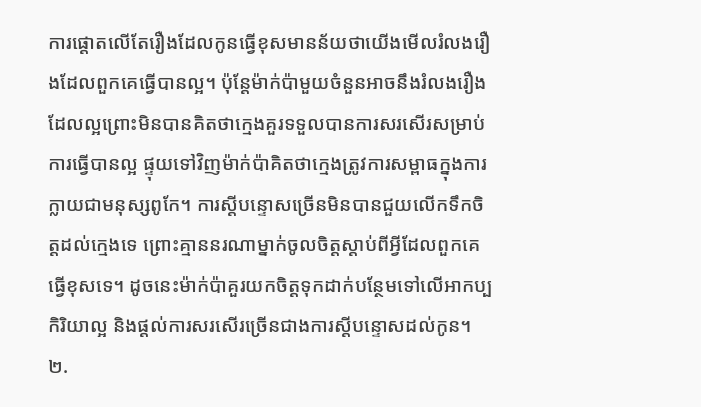ការផ្ដោតលើតែរឿងដែលកូនធ្វើខុសមានន័យថាយើងមើលរំលងរឿងដែលពួកគេធ្វើបានល្អ។ ប៉ុន្តែម៉ាក់ប៉ាមួយចំនួនអាចនឹងរំលងរឿងដែលល្អព្រោះមិនបានគិតថាក្មេងគួរទទួលបានការសរសើរសម្រាប់ការធ្វើបានល្អ ផ្ទុយទៅវិញម៉ាក់ប៉ាគិតថាក្មេងត្រូវការសម្ពាធក្នុងការក្លាយជាមនុស្សពូកែ។ ការស្តីបន្ទោសច្រើនមិនបានជួយលើកទឹកចិត្តដល់ក្មេងទេ ព្រោះគ្មាននរណាម្នាក់ចូលចិត្តស្តាប់ពីអ្វីដែលពួកគេធ្វើខុសទេ។ ដូចនេះម៉ាក់ប៉ាគួរយកចិត្តទុកដាក់បន្ថែមទៅលើអាកប្បកិរិយាល្អ និងផ្តល់ការសរសើរច្រើនជាងការស្តីបន្ទោសដល់កូន។ ២.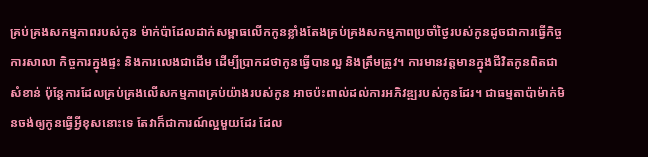គ្រប់គ្រងសកម្មភាពរបស់កូន ម៉ាក់ប៉ាដែលដាក់សម្ពាធលើកកូនខ្លាំងតែងគ្រប់គ្រងសកម្មភាពប្រចាំថ្ងៃរបស់កូនដូចជាការធ្វើកិច្ចការសាលា កិច្ចការក្នុងផ្ទះ និងការលេងជាដើម ដើម្បីប្រាកដថាកូនធ្វើបានល្អ និងត្រឹមត្រូវ។ ការមានវត្តមានក្នុងជីវិតកូនពិតជាសំខាន់ ប៉ុន្តែការដែលគ្រប់គ្រងលើសកម្មភាពគ្រប់យ៉ាងរបស់កូន អាចប៉ះពាល់ដល់ការអភិវឌ្ឍរបស់កូនដែរ។ ជាធម្មតាប៉ាម៉ាក់មិនចង់ឲ្យកូនធ្វើអ្វីខុសនោះទេ តែវាក៏ជាការណ៍ល្អមួយដែរ ដែល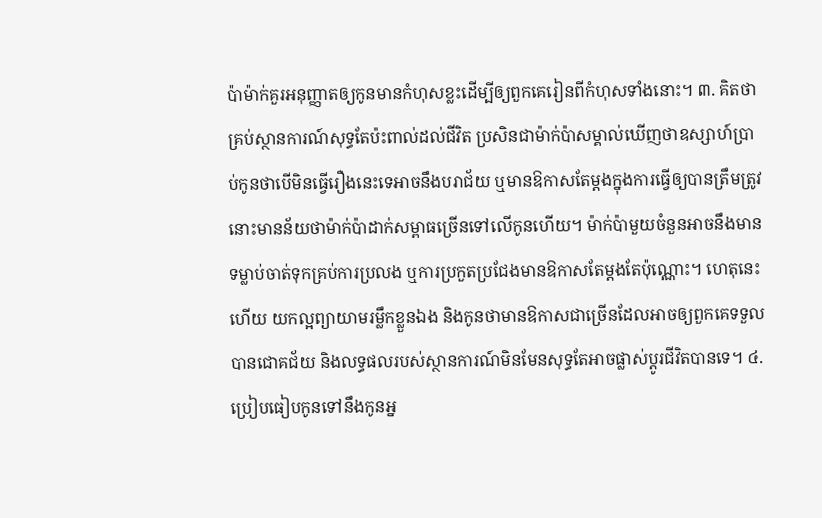ប៉ាម៉ាក់គួរអនុញ្ញាតឲ្យកូនមានកំហុសខ្លះដើម្បីឲ្យពួកគេរៀនពីកំហុសទាំងនោះ។ ៣. គិតថាគ្រប់ស្ថានការណ៍សុទ្ធតែប៉ះពាល់ដល់ជីវិត ប្រសិនជាម៉ាក់ប៉ាសម្គាល់ឃើញថាឧស្សាហ៍ប្រាប់កូនថាបើមិនធ្វើរឿងនេះទេអាចនឹងបរាជ័យ ឬមានឱកាសតែម្ដងក្នុងការធ្វើឲ្យបានត្រឹមត្រូវ នោះមានន័យថាម៉ាក់ប៉ាដាក់សម្ពាធច្រើនទៅលើកូនហើយ។ ម៉ាក់ប៉ាមួយចំនួនអាចនឹងមានទម្លាប់ចាត់ទុកគ្រប់ការប្រលង ឬការប្រកួតប្រជែងមានឱកាសតែម្ដងតែប៉ុណ្ណោះ។ ហេតុនេះហើយ យកល្អព្យាយាមរម្លឹកខ្លួនឯង និងកូនថាមានឱកាសជាច្រើនដែលអាចឲ្យពួកគេទទួលបានជោគជ័យ និងលទ្ធផលរបស់ស្ថានការណ៍មិនមែនសុទ្ធតែអាចផ្លាស់ប្ដូរជីវិតបានទេ។ ៤. ប្រៀបធៀបកូនទៅនឹងកូនអ្ន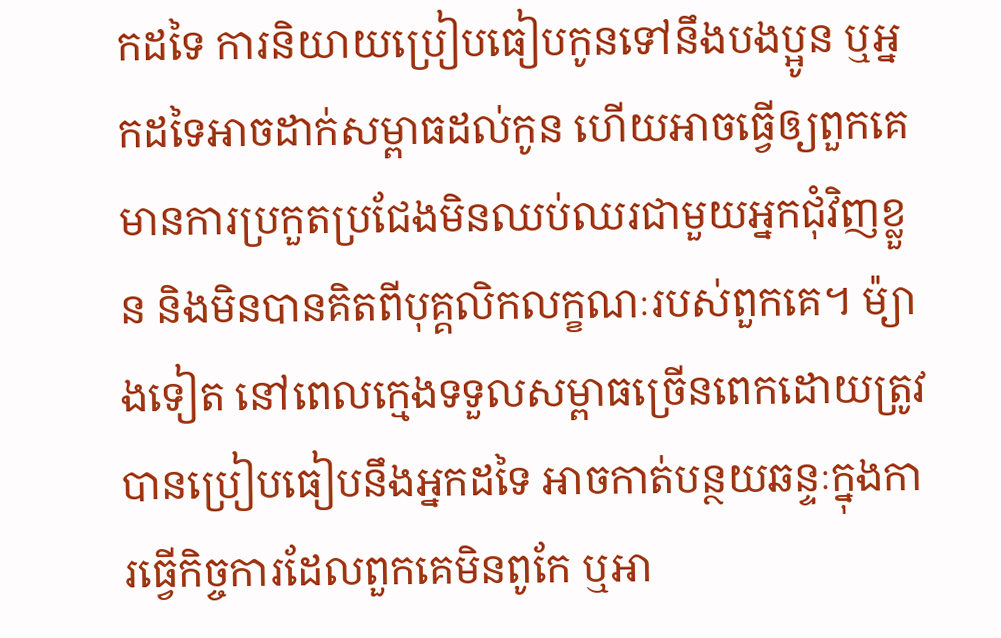កដទៃ ការនិយាយប្រៀបធៀបកូនទៅនឹងបងប្អូន ឬអ្នកដទៃអាចដាក់សម្ពាធដល់កូន ហើយអាចធ្វើឲ្យពួកគេមានការប្រកួតប្រជែងមិនឈប់ឈរជាមួយអ្នកជុំវិញខ្លួន និងមិនបានគិតពីបុគ្គលិកលក្ខណៈរបស់ពួកគេ។ ម៉្យាងទៀត នៅពេលក្មេងទទួលសម្ពាធច្រើនពេកដោយត្រូវបានប្រៀបធៀបនឹងអ្នកដទៃ អាចកាត់បន្ថយឆន្ទៈក្នុងការធ្វើកិច្ចការដែលពួកគេមិនពូកែ ឬអា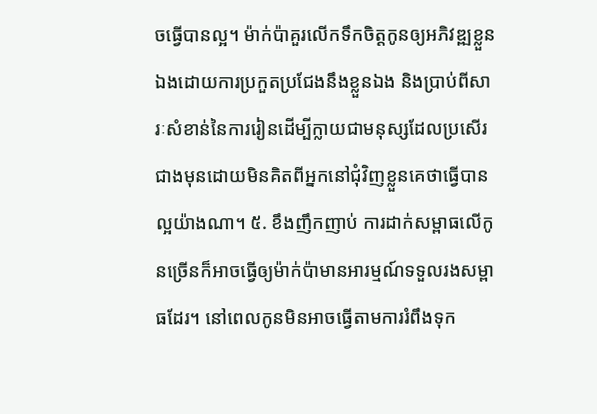ចធ្វើបានល្អ។ ម៉ាក់ប៉ាគួរលើកទឹកចិត្តកូនឲ្យអភិវឌ្ឍខ្លួនឯងដោយការប្រកួតប្រជែងនឹងខ្លួនឯង និងប្រាប់ពីសារៈសំខាន់នៃការរៀនដើម្បីក្លាយជាមនុស្សដែលប្រសើរជាងមុនដោយមិនគិតពីអ្នកនៅជុំវិញខ្លួនគេថាធ្វើបានល្អយ៉ាងណា។ ៥. ខឹងញឹកញាប់ ការដាក់សម្ពាធលើកូនច្រើនក៏អាចធ្វើឲ្យម៉ាក់ប៉ាមានអារម្មណ៍ទទួលរងសម្ពាធដែរ។ នៅពេលកូនមិនអាចធ្វើតាមការរំពឹងទុក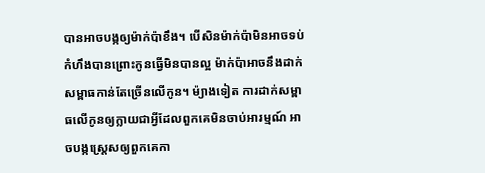បានអាចបង្កឲ្យម៉ាក់ប៉ាខឹង។ បើសិនម៉ាក់ប៉ាមិនអាចទប់កំហឹងបានព្រោះកូនធ្វើមិនបានល្អ ម៉ាក់ប៉ាអាចនឹងដាក់សម្ពាធកាន់តែច្រើនលើកូន។ ម៉្យាងទៀត ការដាក់សម្ពាធលើកូនឲ្យក្លាយជាអ្វីដែលពួកគេមិនចាប់អារម្មណ៍ អាចបង្កស្ត្រេសឲ្យពួកគេកា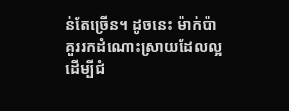ន់តែច្រើន។ ដូចនេះ ម៉ាក់ប៉ាគួររកដំណោះស្រាយដែលល្អដើម្បីជំ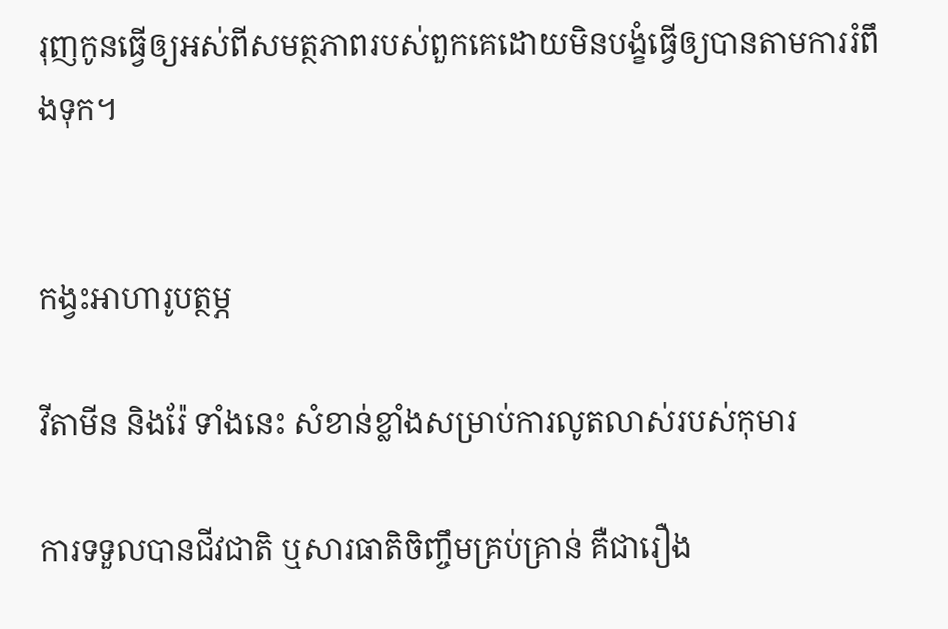រុញកូនធ្វើឲ្យអស់ពីសមត្ថភាពរបស់ពួកគេដោយមិនបង្ខំធ្វើឲ្យបានតាមការរំពឹងទុក។


កង្វះអាហារូបត្ថម្ភ

វីតាមីន និងរ៉ែ ទាំងនេះ សំខាន់ខ្លាំងសម្រាប់ការលូតលាស់របស់កុមារ

ការទទួលបានជីវជាតិ ឬសារធាតិចិញ្ចឹមគ្រប់គ្រាន់ គឺជារឿង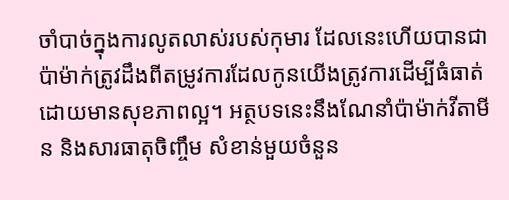ចាំបាច់ក្នុងការលូតលាស់របស់កុមារ ដែលនេះហើយបានជាប៉ាម៉ាក់ត្រូវដឹងពីតម្រូវការដែលកូនយើងត្រូវការដើម្បីធំធាត់ដោយមានសុខភាពល្អ។ អត្ថបទនេះនឹងណែនាំប៉ាម៉ាក់វីតាមីន និងសារធាតុចិញ្ចឹម សំខាន់មួយចំនួន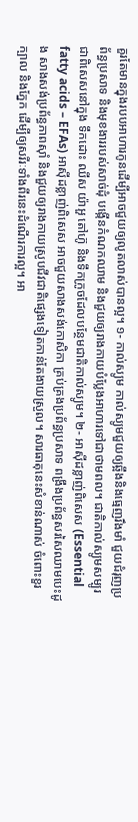គួរតែមានក្នុងរបបអាហារកូនដើម្បីអាចជួយឲ្យលូតលាស់បានល្អ។ ១- កាល់ស្យូម កាល់ស្យូមជួយឲ្យឆ្អឹងនិងធ្មេញរឹងមាំ ជួយជំរុញប្រព័ន្ធប្រសាទ និងមុខងាររបស់សាច់ដុំ បង្កើនកំណកឈាម និងជួយឲ្យរាងកាយបំប្លែងអាហារទៅជាថាមពល។ ជាតិកាល់ស្យូមសម្បូរជាពិសេសនៅក្នុង ទឹកដោះ ឈីស យ៉ាអួ តៅហ៊ូ និងទឹកក្រូចដែលបន្ថែមជាតិកាល់ស្យូម។ ២- អាស៊ីដខ្លាញ់ពិសេស (Essential fatty acids – EFAs) អាស៊ីដខ្លាញ់ពិសេស អាចជួយសាងសង់កោសិកា គ្រប់គ្រងប្រព័ន្ធប្រសាទ ពង្រឹងប្រព័ន្ធសរសៃឈាមបេះដូង សាងសង់ប្រព័ន្ធភាពស៊ាំ និងជួយឲ្យរាងកាយស្រូបជីវជាតិផ្សេងទៀតកាន់តែងាយស្រួល។ សារធាតុនេះសំខាន់ណាស់ ចំពោះខួរក្បាល និងភ្នែក ដើម្បីឲ្យសរីរៈទាំងពីរនេះដំណើរការល្អ។ អា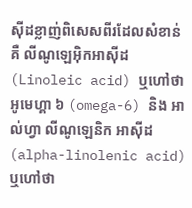ស៊ីដខ្លាញ់ពិសេសពីរដែលសំខាន់ គឺ លីណូឡេអ៊ិកអាស៊ីដ (Linoleic acid) ឬហៅថា អូមេហ្គា ៦ (omega-6) និង អាល់ហ្វា លីណូឡេនិក អាស៊ីដ (alpha-linolenic acid) ឬហៅថា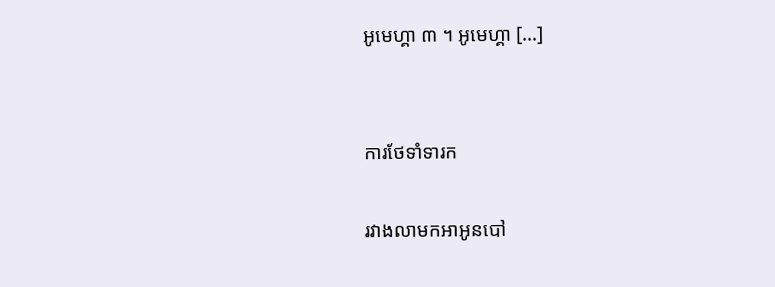អូមេហ្គា ៣ ។ អូមេហ្គា […]


ការថែទាំទារក

រវាងលាមកអាអូនបៅ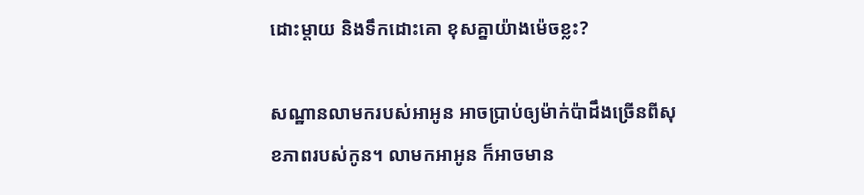ដោះម្តាយ និងទឹកដោះគោ ខុសគ្នាយ៉ាងម៉េចខ្លះ?

សណ្ឋានលាមករបស់អាអូន អាចប្រាប់ឲ្យម៉ាក់ប៉ាដឹងច្រើនពីសុខភាពរបស់កូន។ លាមកអាអូន ក៏អាចមាន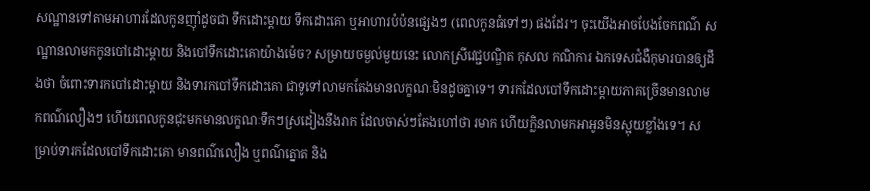សណ្ឋានទៅតាមអាហារដែលកូនញ៉ាំដូចជា ទឹកដោះម្ដាយ ទឹកដោះគោ ឬអាហារបំប៉នផ្សេងៗ (ពេលកូនធំទៅៗ) ផងដែរ។ ចុះយើងអាចបែងចែកពណ៌ សណ្ឋានលាមកកូនបៅដោះម្ដាយ និងបៅទឹកដោះគោយ៉ាងម៉េច? សម្រាយចម្ងល់មួយនេះ លោកស្រីវេជ្ជបណ្ឌិត កុសល កណិការ ឯកទេសជំងឺកុមារបានឲ្យដឹងថា ចំពោះទារកបៅដោះម្ដាយ និងទារកបៅទឹកដោះគោ ជាទូទៅលាមកតែងមានលក្ខណៈមិនដូចគ្នាទេ។ ទារកដែលបៅទឹកដោះម្ដាយភាគច្រើនមានលាមកពណ៌លឿងៗ ហើយពេលកូនជុះមកមានលក្ខណៈទឹកៗស្រដៀងនឹងរាក ដែលចាស់ៗតែងហៅថា រមាក ហើយក្លិនលាមកអាអូនមិនស្អុយខ្លាំងទេ។ សម្រាប់ទារកដែលបៅទឹកដោះគោ មានពណ៌លឿង ឬពណ៌ត្នោត និង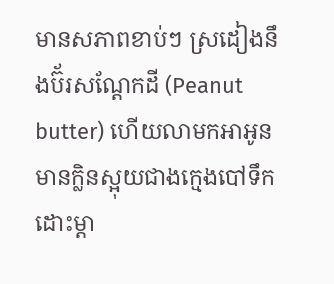មានសភាពខាប់ៗ ស្រដៀងនឹងប៊័រសណ្ដែកដី (Peanut butter) ហើយលាមកអាអូនមានក្លិនស្អុយជាងក្មេងបៅទឹកដោះម្ដា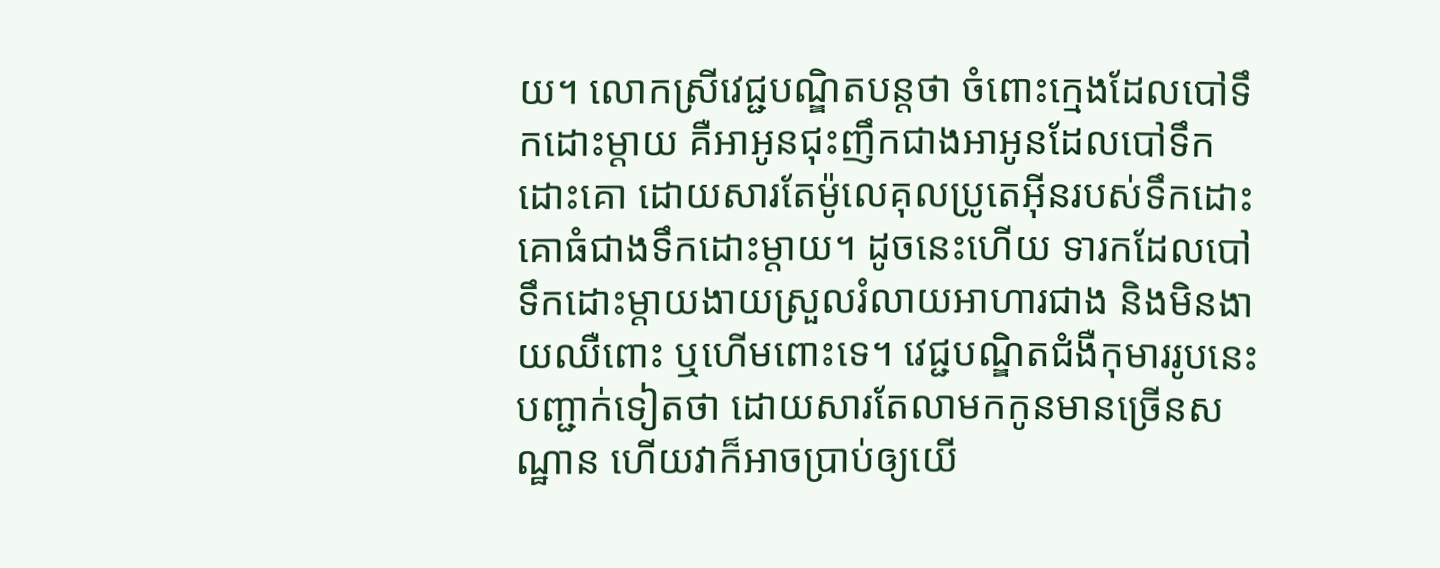យ។ លោកស្រីវេជ្ជបណ្ឌិតបន្តថា ចំពោះក្មេងដែលបៅទឹកដោះម្ដាយ គឺអាអូនជុះញឹកជាងអាអូនដែលបៅទឹកដោះគោ ដោយសារតែម៉ូលេគុលប្រូតេអ៊ីនរបស់ទឹកដោះគោធំជាងទឹកដោះម្ដាយ។ ដូចនេះហើយ ទារកដែលបៅទឹកដោះម្ដាយងាយស្រួលរំលាយអាហារជាង និងមិនងាយឈឺពោះ ឬហើមពោះទេ។ វេជ្ជបណ្ឌិតជំងឺកុមាររូបនេះ បញ្ជាក់ទៀតថា ដោយសារតែលាមកកូនមានច្រើនសណ្ឋាន ហើយវាក៏អាចប្រាប់ឲ្យយើ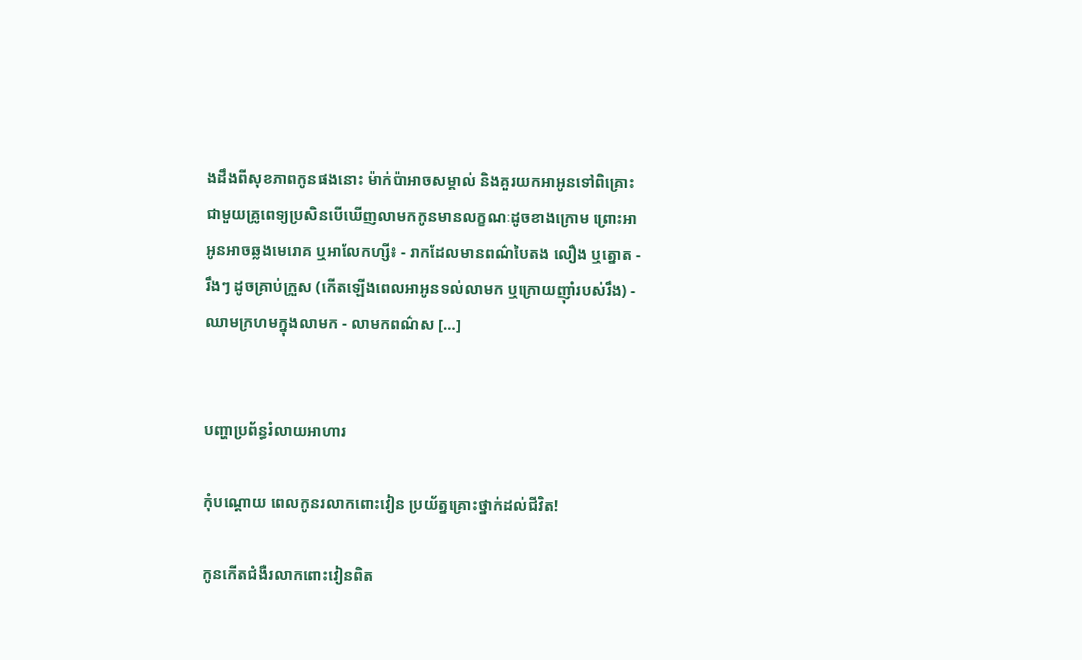ងដឹងពីសុខភាពកូនផងនោះ ម៉ាក់ប៉ាអាចសម្គាល់ និងគួរយកអាអូនទៅពិគ្រោះជាមួយគ្រូពេទ្យប្រសិនបើឃើញលាមកកូនមានលក្ខណៈដូចខាងក្រោម ព្រោះអាអូនអាចឆ្លងមេរោគ ឬអាលែកហ្សី៖ - រាកដែលមានពណ៌បៃតង លឿង ឬត្នោត - រឹងៗ ដូចគ្រាប់ក្រួស (កើតឡើងពេលអាអូនទល់លាមក ឬក្រោយញ៉ាំរបស់រឹង) - ឈាមក្រហមក្នុងលាមក - លាមកពណ៌ស […]


បញ្ហាប្រព័ន្ធរំលាយអាហារ

កុំបណ្ដោយ ពេលកូនរលាកពោះវៀន ប្រយ័ត្នគ្រោះថ្នាក់ដល់ជីវិត!

កូនកើតជំងឺរលាកពោះវៀនពិត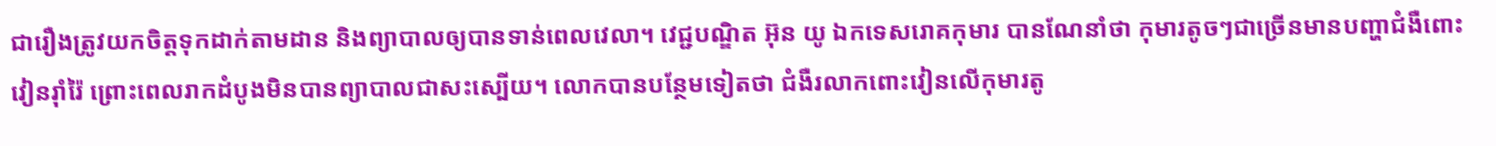ជារឿងត្រូវយកចិត្តទុកដាក់តាមដាន និងព្យាបាលឲ្យបានទាន់ពេលវេលា។ វេជ្ជបណ្ឌិត អ៊ុន យូ ឯកទេសរោគកុមារ បានណែនាំថា កុមារតូចៗជាច្រើនមានបញ្ហាជំងឺពោះវៀនរ៉ាំរ៉ៃ ព្រោះពេលរាកដំបូងមិនបានព្យាបាលជាសះស្បើយ។ លោកបានបន្ថែមទៀតថា ជំងឺរលាកពោះវៀនលើកុមារតូ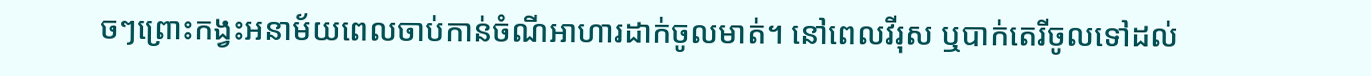ចៗព្រោះកង្វះអនាម័យពេលចាប់កាន់ចំណីអាហារដាក់ចូលមាត់។ នៅពេលវីរុស ឬបាក់តេរីចូលទៅដល់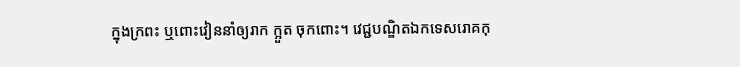ក្នុងក្រពះ ឬពោះវៀននាំឲ្យរាក ក្អួត ចុកពោះ។ វេជ្ជបណ្ឌិតឯកទេសរោគកុ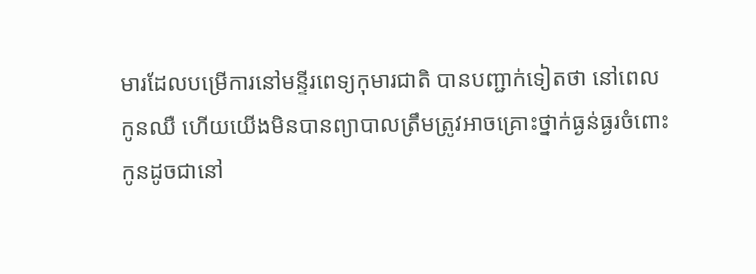មារដែលបម្រើការនៅមន្ទីរពេទ្យកុមារជាតិ បានបញ្ជាក់ទៀតថា នៅពេលកូនឈឺ ហើយយើងមិនបានព្យាបាលត្រឹមត្រូវអាចគ្រោះថ្នាក់ធ្ងន់ធ្ងរចំពោះកូនដូចជានៅ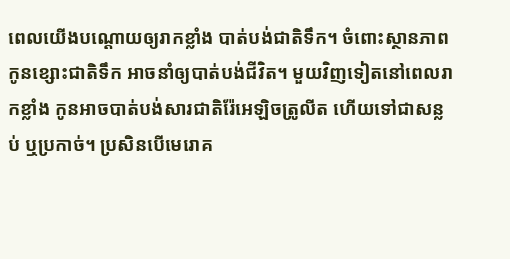ពេលយើងបណ្ដោយឲ្យរាកខ្លាំង បាត់បង់ជាតិទឹក។ ចំពោះស្ថានភាពកូនខ្សោះជាតិទឹក អាចនាំឲ្យបាត់បង់ជីវិត។ មួយវិញទៀតនៅពេលរាកខ្លាំង កូនអាចបាត់បង់សារជាតិរ៉ែអេឡិចត្រូលីត ហើយទៅជាសន្លប់ ឬប្រកាច់។ ប្រសិនបើមេរោគ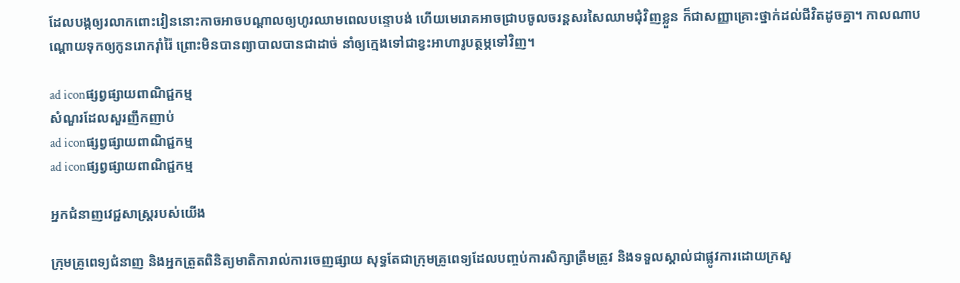ដែលបង្កឲ្យរលាកពោះវៀននោះកាចអាចបណ្ដាលឲ្យហូរឈាមពេលបន្ទោបង់ ហើយមេរោគអាចជ្រាបចូលចរន្តសរសៃឈាមជុំវិញខ្លួន ក៏ជាសញ្ញាគ្រោះថ្នាក់ដល់ជីវិតដូចគ្នា។ កាលណាបណ្ដោយទុកឲ្យកូនរោករ៉ាំរ៉ៃ ព្រោះមិនបានព្យាបាលបានជាដាច់ នាំឲ្យក្មេងទៅជាខ្វះអាហារូបត្ថម្ភទៅវិញ។

ad iconផ្សព្វផ្សាយពាណិជ្ជកម្ម
សំណួរដែលសួរញឹកញាប់
ad iconផ្សព្វផ្សាយពាណិជ្ជកម្ម
ad iconផ្សព្វផ្សាយពាណិជ្ជកម្ម

អ្នកជំនាញវេជ្ជសាស្ត្ររបស់យើង

ក្រុមគ្រូពេទ្យជំនាញ និងអ្នកត្រួតពិនិត្យមាតិការាល់ការចេញផ្សាយ សុទ្ធតែជាក្រុមគ្រូពេទ្យដែលបញ្ចប់ការសិក្សាត្រឹមត្រូវ និងទទួលស្គាល់ជាផ្លូវការដោយក្រសួ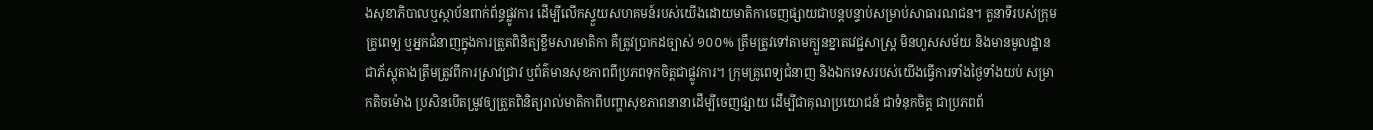ងសុខាភិបាលឬស្ថាប័នពាក់ព័ន្ធផ្លូវការ ដើម្បីលើកស្ទួយសហគមន៍របស់យើងដោយមាតិកាចេញផ្សាយជាបន្តបន្ទាប់សម្រាប់សាធារណជន។ តួនាទីរបស់ក្រុមគ្រូពេទ្យ ឬអ្នកជំនាញក្នុងការត្រួតពិនិត្យខ្លឹមសារមាតិកា គឺត្រូវប្រាកដច្បាស់ ១០០% ត្រឹមត្រូវទៅតាមក្បួនខ្នាតវេជ្ជសាស្ត្រ មិនហួសសម័យ និងមានមូលដ្ឋានជាភ័ស្តុតាងត្រឹមត្រូវពីការស្រាវជ្រាវ ឬព័ត៌មានសុខភាពពីប្រភពទុកចិត្តជាផ្លូវការ។ ក្រុមគ្រូពេទ្យជំនាញ និងឯកទេសរបស់យើងធ្វើការទាំងថ្ងៃទាំងយប់ សម្រាកតិចម៉ោង ប្រសិនបើតម្រូវឲ្យត្រួតពិនិត្យរាល់មាតិកាពីបញ្ហាសុខភាពនានាដើម្បីចេញផ្សាយ ដើម្បីជាគុណប្រយោជន៍ ជាទំនុកចិត្ត ជាប្រភពព័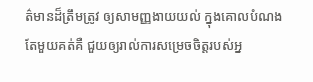ត៌មានដ៏ត្រឹមត្រូវ ឲ្យសាមញ្ញងាយយល់ ក្នុងគោលបំណងតែមួយគត់គឺ ជួយឲ្យរាល់ការសម្រេចចិត្តរបស់អ្ន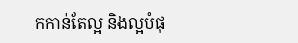កកាន់តែល្អ និងល្អបំផុ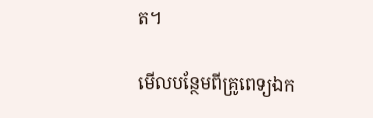ត។

មើលបន្ថែមពីគ្រូពេទ្យឯក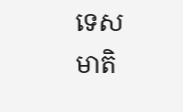ទេស
មាតិ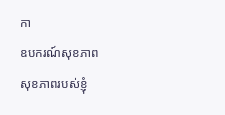កា
ឧបករណ៍សុខភាព
សុខភាពរបស់ខ្ញុំ